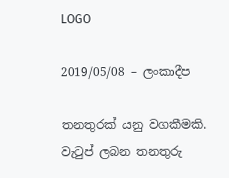LOGO

2019/05/08 – ලංකාදීප

තනතුරක් යනු වගකීමකි. වැටුප් ලබන තනතුරු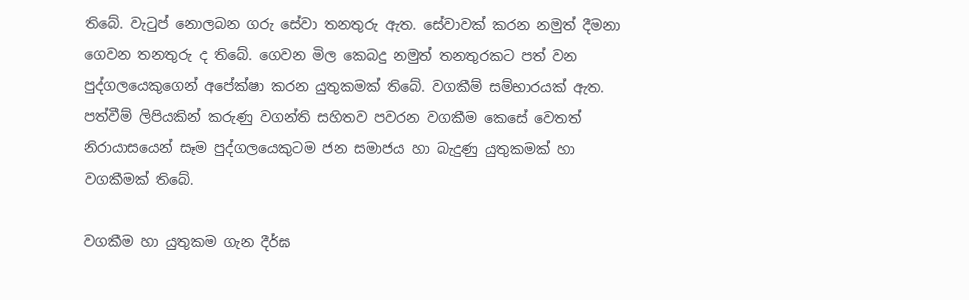තිබේ. වැටුප් නොලබන ගරු සේවා තනතුරු ඇත. සේවාවක් කරන නමුත් දීමනා ගෙවන තනතුරු ද තිබේ. ගෙවන මිල කෙබදු නමුත් තනතුරකට පත් වන පුද්ගලයෙකුගෙන් අපේක්ෂා කරන යුතුකමක් තිබේ. වගකීම් සම්භාරයක් ඇත. පත්වීම් ලිපියකින් කරුණු වගන්ති සහිතව පවරන වගකීම කෙසේ වෙතත් නිරායාසයෙන් සෑම පුද්ගලයෙකුටම ජන සමාජය හා බැදුණු යුතුකමක් හා වගකීමක් තිබේ.

වගකීම හා යුතුකම ගැන දීර්ඝ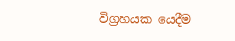විග්‍රහයක යෙදීම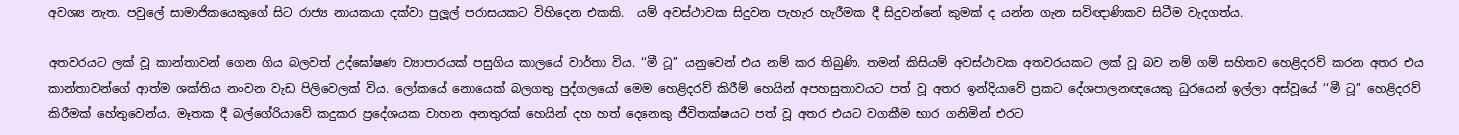අවශ්‍ය නැත. පවුලේ සාමාජිකයෙකුගේ සිට රාජ්‍ය නායකයා දක්වා පුලූල් පරාසයකට විහිදෙන එකකි.  යම් අවස්ථාවක සිදුවන පැහැර හැරීමක දී සිදුවන්නේ කුමක් ද යන්න ගැන සවිඥාණිකව සිටීම වැදගත්ය.

අතවරයට ලක් වූ කාන්තාවන් ගෙන ගිය බලවත් උද්ඝෝෂණ ව්‍යාපාරයක් පසුගිය කාලයේ වාර්තා විය. ‘‘මී ටූ’’ යනුවෙන් එය නම් කර තිබුණි. තමන් කිසියම් අවස්ථාවක අතවරයකට ලක් වූ බව නම් ගම් සහිතව හෙළිදරව් කරන අතර එය කාන්තාවන්ගේ ආත්ම ශක්තිය නංවන වැඩ පිලිවෙලක් විය. ලෝකයේ නොයෙක් බලගතු පුද්ගලයෝ මෙම හෙළිදරව් කිරීම් හෙයින් අපහසුතාවයට පත් වූ අතර ඉන්දියාවේ ප්‍රකට දේශපාලනඥයෙකු ධුරයෙන් ඉල්ලා අස්වූයේ ‘‘මී ටූ’’ හෙළිදරව් කිරීමක් හේතුවෙන්ය. මෑතක දී බල්ගේරියාවේ කදුකර ප්‍රදේශයක වාහන අනතුරක් හෙයින් දහ හත් දෙනෙකු ජීවිතක්ෂයට පත් වූ අතර එයට වගකීම භාර ගනිමින් එරට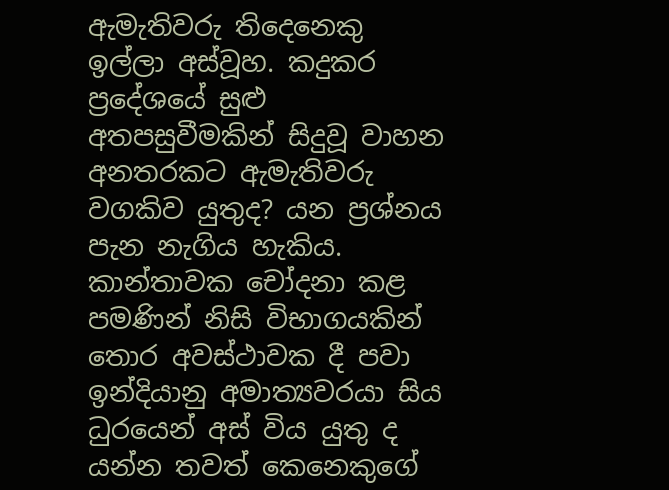ඇමැතිවරු තිදෙනෙකු ඉල්ලා අස්වූහ. කදුකර ප්‍රදේශයේ සුළු අතපසුවීමකින් සිදුවූ වාහන අනතරකට ඇමැතිවරු වගකිව යුතුද? යන ප්‍රශ්නය පැන නැගිය හැකිය. කාන්තාවක චෝදනා කළ පමණින් නිසි විභාගයකින් තොර අවස්ථාවක දී පවා ඉන්දියානු අමාත්‍යවරයා සිය ධුරයෙන් අස් විය යුතු ද යන්න තවත් කෙනෙකුගේ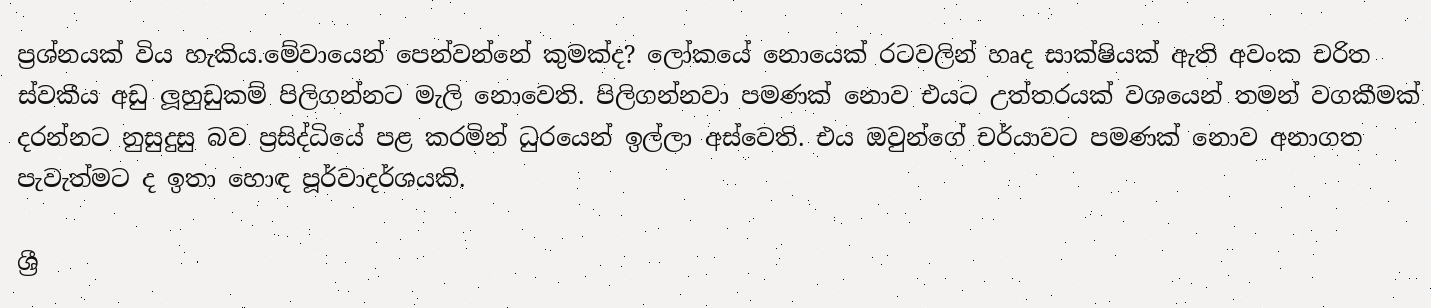ප්‍රශ්නයක් විය හැකිය.මේවායෙන් පෙන්වන්නේ කුමක්ද? ලෝකයේ නොයෙක් රටවලින් හෘද සාක්ෂියක් ඇති අවංක චරිත ස්වකීය අඩු ලූහුඩුකම් පිලිගන්නට මැලි නොවෙති. පිලිගන්නවා පමණක් නොව එයට උත්තරයක් වශයෙන් තමන් වගකීමක් දරන්නට නුසුදුසු බව ප්‍රසිද්ධියේ පළ කරමින් ධුරයෙන් ඉල්ලා අස්වෙති. එය ඔවුන්ගේ චර්යාවට පමණක් නොව අනාගත පැවැත්මට ද ඉතා හොඳ පූර්වාදර්ශයකි.

ශ්‍රී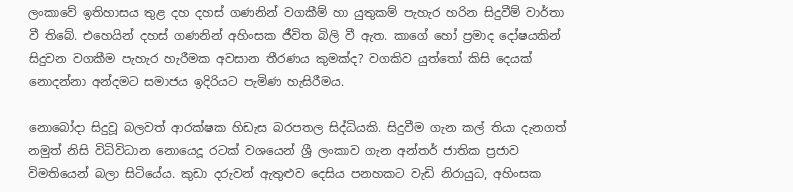ලංකාවේ ඉතිහාසය තුළ දහ දහස් ගණනින් වගකීම් හා යුතුකම් පැහැර හරින සිදුවීම් වාර්තා වී තිබේ. එහෙයින් දහස් ගණනින් අහිංසක ජීවිත බිලි වී ඇත. කාගේ හෝ ප්‍රමාද දෝෂයකින් සිදුවන වගකීම පැහැර හැරීමක අවසාන තීරණය කුමක්ද? වගකිව යුත්තෝ කිසි දෙයක් නොදන්නා අන්දමට සමාජය ඉදිරියට පැමිණ හැසිරීමය.

නොබෝදා සිදුවූ බලවත් ආරක්ෂක හිඩැස බරපතල සිද්ධියකි. සිදුවීම ගැන කල් තියා දැනගත් නමුත් නිසි විධිවිධාන නොයෙදූ රටක් වශයෙන් ශ්‍රී ලංකාව ගැන අන්තර් ජාතික ප්‍රජාව විමතියෙන් බලා සිටියේය. කුඩා දරුවන් ඇතුළුව දෙසිය පනහකට වැඩි නිරායුධ, අහිංසක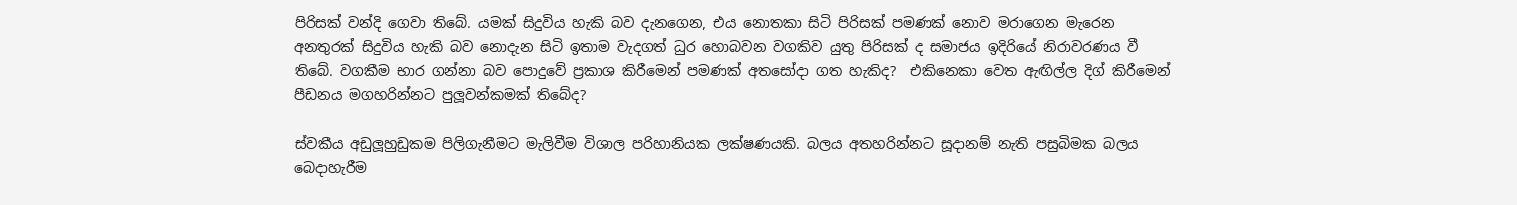පිරිසක් වන්දි ගෙවා තිබේ. යමක් සිදුවිය හැකි බව දැනගෙන, එය නොතකා සිටි පිරිසක් පමණක් නොව මරාගෙන මැරෙන අනතුරක් සිදුවිය හැකි බව නොදැන සිටි ඉතාම වැදගත් ධුර හොබවන වගකිව යුතු පිරිසක් ද සමාජය ඉදිරියේ නිරාවරණය වී තිබේ. වගකීම භාර ගන්නා බව පොදුවේ ප්‍රකාශ කිරීමෙන් පමණක් අතසෝදා ගත හැකිද?  එකිනෙකා වෙත ඇඟිල්ල දිග් කිරීමෙන් පීඩනය මගහරින්නට පුලූවන්කමක් තිබේද?

ස්වකීය අඩුලූහුඩුකම පිලිගැනීමට මැලිවීම විශාල පරිහානියක ලක්ෂණයකි. බලය අතහරින්නට සූදානම් නැති පසුබිමක බලය බෙදාහැරීම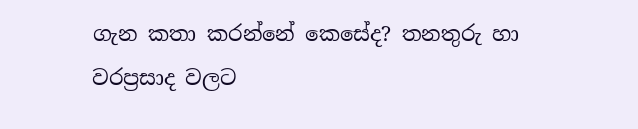ගැන කතා කරන්නේ කෙසේද? තනතුරු හා වරප්‍රසාද වලට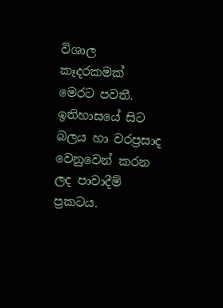විශාල කෑදරකමක් මෙරට පවතී. ඉතිහාසයේ සිට බලය හා වරප්‍රසාද වෙනුවෙන් කරන ලද පාවාදීම් ප්‍රකටය.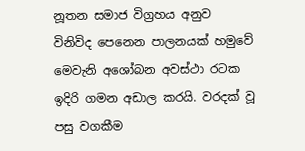නූතන සමාජ විග්‍රහය අනුව විනිවිද පෙනෙන පාලනයක් හමුවේ මෙවැනි අශෝබන අවස්ථා රටක ඉදිරි ගමන අඩාල කරයි. වරදක් වූ පසු වගකීම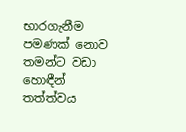භාරගැනීම පමණක් නොව තමන්ට වඩා හොඳීන් තත්ත්වය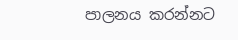පාලනය කරන්නට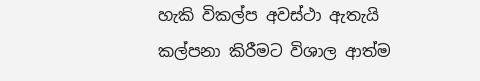හැකි විකල්ප අවස්ථා ඇතැයි කල්පනා කිරීමට විශාල ආත්ම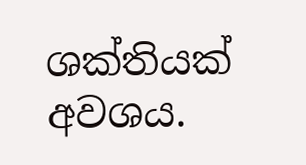ශක්තියක් අවශය.